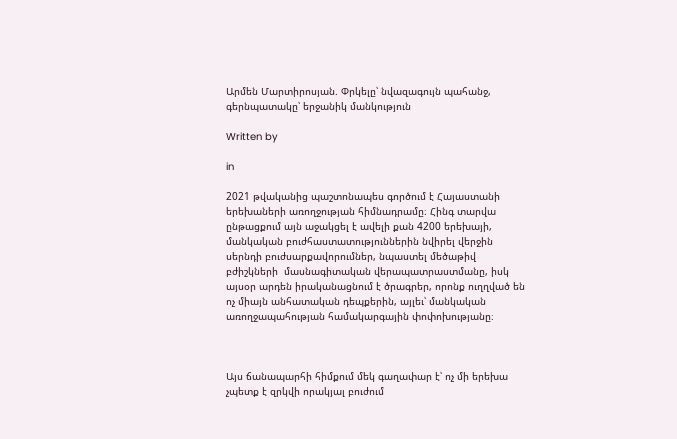Արմեն Մարտիրոսյան. Փրկելը՝ նվազագույն պահանջ, գերնպատակը՝ երջանիկ մանկություն

Written by

in

2021 թվականից պաշտոնապես գործում է Հայաստանի երեխաների առողջության հիմնադրամը։ Հինգ տարվա ընթացքում այն աջակցել է ավելի քան 4200 երեխայի, մանկական բուժհաստատություններին նվիրել վերջին սերնդի բուժսարքավորումներ, նպաստել մեծաթիվ բժիշկների  մասնագիտական վերապատրաստմանը, իսկ այսօր արդեն իրականացնում է ծրագրեր, որոնք ուղղված են ոչ միայն անհատական դեպքերին, այլեւ՝ մանկական առողջապահության համակարգային փոփոխությանը։



Այս ճանապարհի հիմքում մեկ գաղափար է՝ ոչ մի երեխա չպետք է զրկվի որակյալ բուժում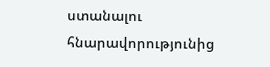ստանալու հնարավորությունից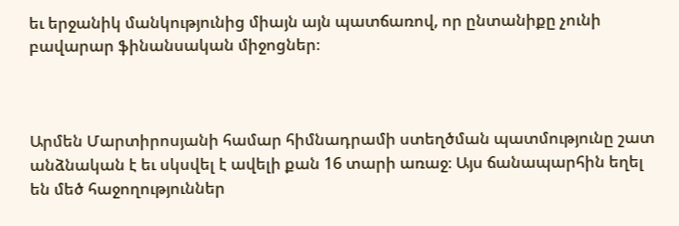եւ երջանիկ մանկությունից միայն այն պատճառով, որ ընտանիքը չունի բավարար ֆինանսական միջոցներ։



Արմեն Մարտիրոսյանի համար հիմնադրամի ստեղծման պատմությունը շատ անձնական է եւ սկսվել է ավելի քան 16 տարի առաջ։ Այս ճանապարհին եղել են մեծ հաջողություններ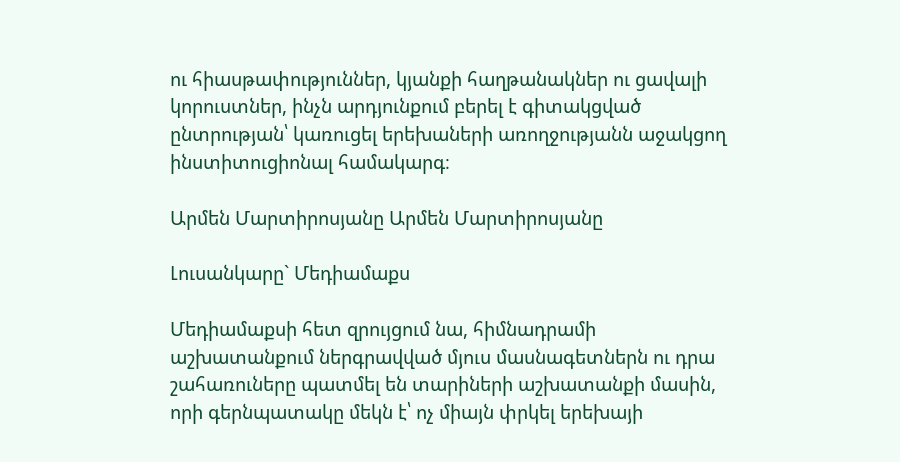ու հիասթափություններ, կյանքի հաղթանակներ ու ցավալի կորուստներ, ինչն արդյունքում բերել է գիտակցված ընտրության՝ կառուցել երեխաների առողջությանն աջակցող ինստիտուցիոնալ համակարգ։

Արմեն Մարտիրոսյանը Արմեն Մարտիրոսյանը

Լուսանկարը` Մեդիամաքս

Մեդիամաքսի հետ զրույցում նա, հիմնադրամի աշխատանքում ներգրավված մյուս մասնագետներն ու դրա շահառուները պատմել են տարիների աշխատանքի մասին, որի գերնպատակը մեկն է՝ ոչ միայն փրկել երեխայի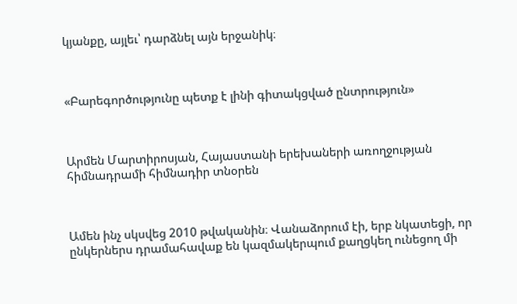կյանքը, այլեւ՝ դարձնել այն երջանիկ։



«Բարեգործությունը պետք է լինի գիտակցված ընտրություն»



Արմեն Մարտիրոսյան, Հայաստանի երեխաների առողջության հիմնադրամի հիմնադիր տնօրեն



Ամեն ինչ սկսվեց 2010 թվականին։ Վանաձորում էի, երբ նկատեցի, որ ընկերներս դրամահավաք են կազմակերպում քաղցկեղ ունեցող մի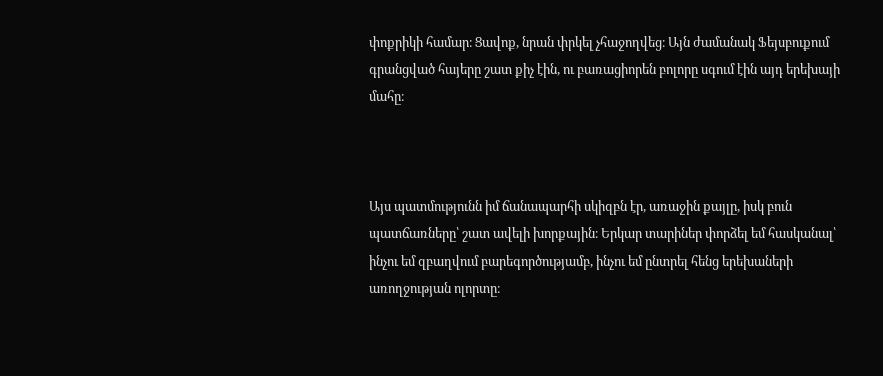փոքրիկի համար։ Ցավոք, նրան փրկել չհաջողվեց։ Այն ժամանակ Ֆեյսբուքում գրանցված հայերը շատ քիչ էին, ու բառացիորեն բոլորը սգում էին այդ երեխայի մահը։



Այս պատմությունն իմ ճանապարհի սկիզբն էր, առաջին քայլը, իսկ բուն պատճառները՝ շատ ավելի խորքային։ Երկար տարիներ փորձել եմ հասկանալ՝ ինչու եմ զբաղվում բարեգործությամբ, ինչու եմ ընտրել հենց երեխաների առողջության ոլորտը։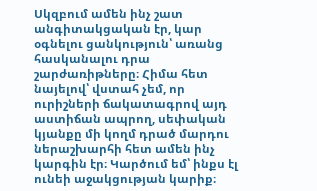Սկզբում ամեն ինչ շատ անգիտակցական էր, կար օգնելու ցանկություն՝ առանց հասկանալու դրա շարժառիթները։ Հիմա հետ նայելով՝ վստահ չեմ, որ ուրիշների ճակատագրով այդ աստիճան ապրող, սեփական կյանքը մի կողմ դրած մարդու ներաշխարհի հետ ամեն ինչ կարգին էր։ Կարծում եմ՝ ինքս էլ ունեի աջակցության կարիք։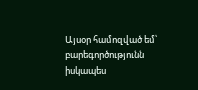Այսօր համոզված եմ՝ բարեգործությունն իսկապես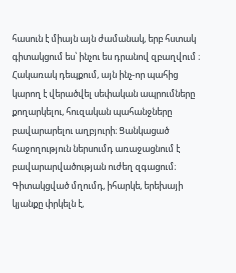հասուն է միայն այն ժամանակ, երբ հստակ գիտակցում ես՝ ինչու ես դրանով զբաղվում ։ Հակառակ դեպքում, այն ինչ-որ պահից կարող է վերածվել սեփական ապրումները քողարկելու, հուզական պահանջները բավարարելու աղբյուրի։ Ցանկացած հաջողություն ներսումդ առաջացնում է բավարարվածության ուժեղ զգացում։ Գիտակցված մղումդ, իհարկե, երեխայի կյանքը փրկելն է,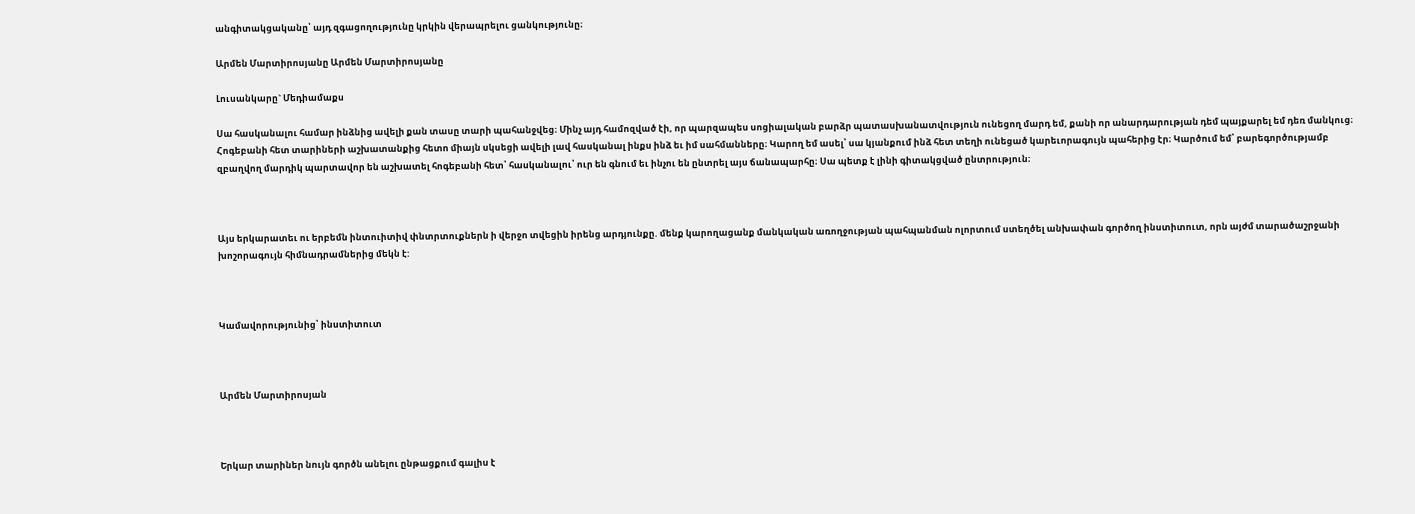անգիտակցականը՝ այդ զգացողությունը կրկին վերապրելու ցանկությունը։

Արմեն Մարտիրոսյանը Արմեն Մարտիրոսյանը

Լուսանկարը` Մեդիամաքս

Սա հասկանալու համար ինձնից ավելի քան տասը տարի պահանջվեց։ Մինչ այդ համոզված էի, որ պարզապես սոցիալական բարձր պատասխանատվություն ունեցող մարդ եմ, քանի որ անարդարության դեմ պայքարել եմ դեռ մանկուց։ Հոգեբանի հետ տարիների աշխատանքից հետո միայն սկսեցի ավելի լավ հասկանալ ինքս ինձ եւ իմ սահմանները։ Կարող եմ ասել՝ սա կյանքում ինձ հետ տեղի ունեցած կարեւորագույն պահերից էր։ Կարծում եմ՝ բարեգործությամբ զբաղվող մարդիկ պարտավոր են աշխատել հոգեբանի հետ՝ հասկանալու՝ ուր են գնում եւ ինչու են ընտրել այս ճանապարհը։ Սա պետք է լինի գիտակցված ընտրություն։



Այս երկարատեւ ու երբեմն ինտուիտիվ փնտրտուքներն ի վերջո տվեցին իրենց արդյունքը. մենք կարողացանք մանկական առողջության պահպանման ոլորտում ստեղծել անխափան գործող ինստիտուտ, որն այժմ տարածաշրջանի խոշորագույն հիմնադրամներից մեկն է:



Կամավորությունից՝ ինստիտուտ



Արմեն Մարտիրոսյան



Երկար տարիներ նույն գործն անելու ընթացքում գալիս է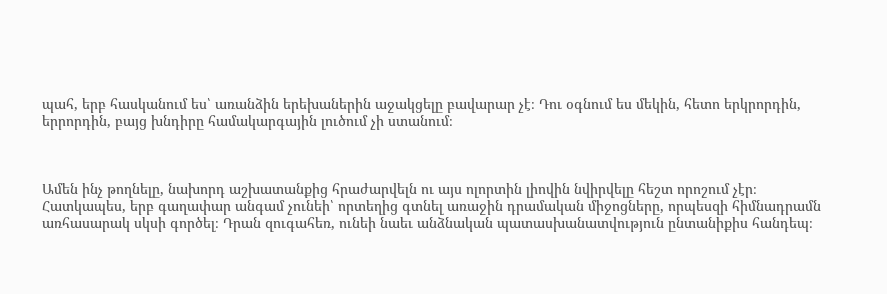պահ, երբ հասկանում ես՝ առանձին երեխաներին աջակցելը բավարար չէ։ Դու օգնում ես մեկին, հետո երկրորդին, երրորդին, բայց խնդիրը համակարգային լուծում չի ստանում։



Ամեն ինչ թողնելը, նախորդ աշխատանքից հրաժարվելն ու այս ոլորտին լիովին նվիրվելը հեշտ որոշում չէր։ Հատկապես, երբ գաղափար անգամ չունեի՝ որտեղից գտնել առաջին դրամական միջոցները, որպեսզի հիմնադրամն առհասարակ սկսի գործել։ Դրան զուգահեռ, ունեի նաեւ անձնական պատասխանատվություն ընտանիքիս հանդեպ։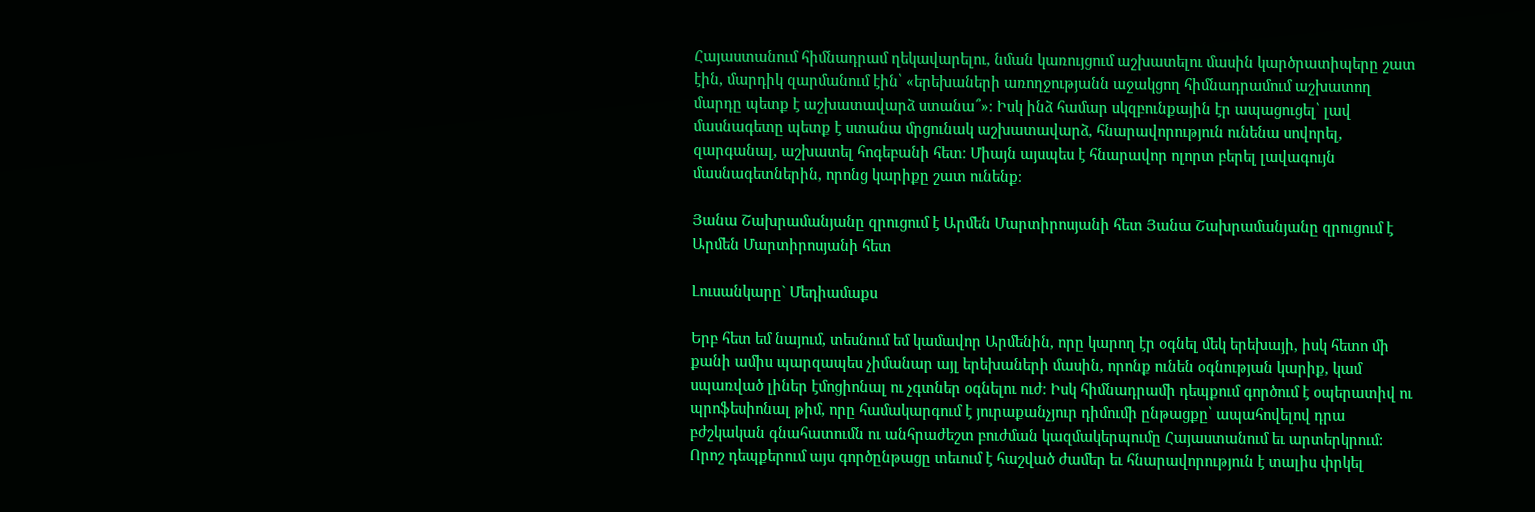Հայաստանում հիմնադրամ ղեկավարելու, նման կառույցում աշխատելու մասին կարծրատիպերը շատ էին, մարդիկ զարմանում էին՝ «երեխաների առողջությանն աջակցող հիմնադրամում աշխատող մարդը պետք է աշխատավարձ ստանա՞»։ Իսկ ինձ համար սկզբունքային էր ապացուցել՝ լավ մասնագետը պետք է ստանա մրցունակ աշխատավարձ, հնարավորություն ունենա սովորել, զարգանալ, աշխատել հոգեբանի հետ։ Միայն այսպես է հնարավոր ոլորտ բերել լավագույն մասնագետներին, որոնց կարիքը շատ ունենք։

Յանա Շախրամանյանը զրուցում է Արմեն Մարտիրոսյանի հետ Յանա Շախրամանյանը զրուցում է Արմեն Մարտիրոսյանի հետ

Լուսանկարը` Մեդիամաքս

Երբ հետ եմ նայում, տեսնում եմ կամավոր Արմենին, որը կարող էր օգնել մեկ երեխայի, իսկ հետո մի քանի ամիս պարզապես չիմանար այլ երեխաների մասին, որոնք ունեն օգնության կարիք, կամ սպառված լիներ էմոցիոնալ ու չգտներ օգնելու ուժ։ Իսկ հիմնադրամի դեպքում գործում է օպերատիվ ու պրոֆեսիոնալ թիմ, որը համակարգում է յուրաքանչյուր դիմումի ընթացքը՝ ապահովելով դրա բժշկական գնահատումն ու անհրաժեշտ բուժման կազմակերպումը Հայաստանում եւ արտերկրում: Որոշ դեպքերում այս գործընթացը տեւում է հաշված ժամեր եւ հնարավորություն է տալիս փրկել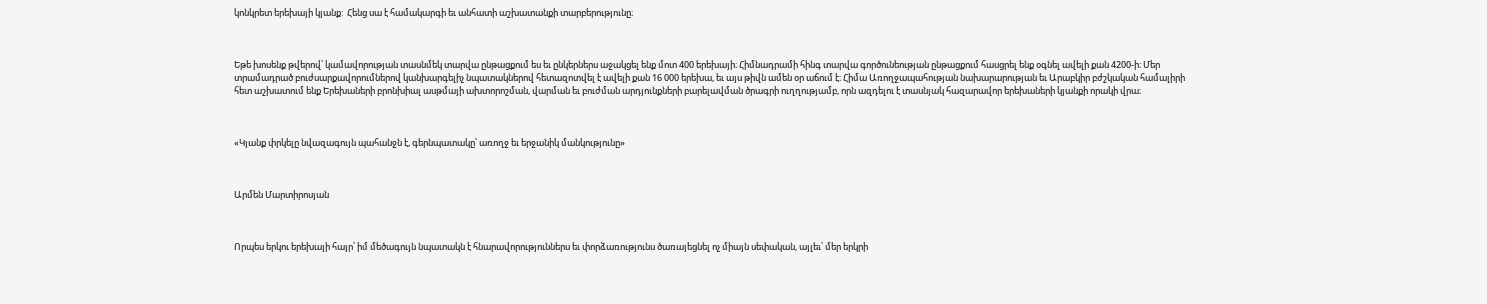կոնկրետ երեխայի կյանք:  Հենց սա է համակարգի եւ անհատի աշխատանքի տարբերությունը։



Եթե խոսենք թվերով՝ կամավորության տասնմեկ տարվա ընթացքում ես եւ ընկերներս աջակցել ենք մոտ 400 երեխայի։ Հիմնադրամի հինգ տարվա գործունեության ընթացքում հասցրել ենք օգնել ավելի քան 4200-ի։ Մեր տրամադրած բուժսարքավորումներով կանխարգելիչ նպատակներով հետազոտվել է ավելի քան 16 000 երեխա, եւ այս թիվն ամեն օր աճում է։ Հիմա Առողջապահության նախարարության եւ Արաբկիր բժշկական համալիրի հետ աշխատում ենք Երեխաների բրոնխիալ ասթմայի ախտորոշման, վարման եւ բուժման արդյունքների բարելավման ծրագրի ուղղությամբ, որն ազդելու է տասնյակ հազարավոր երեխաների կյանքի որակի վրա։



«Կյանք փրկելը նվազագույն պահանջն է, գերնպատակը՝ առողջ եւ երջանիկ մանկությունը»



Արմեն Մարտիրոսյան



Որպես երկու երեխայի հայր՝ իմ մեծագույն նպատակն է հնարավորություններս եւ փորձառությունս ծառայեցնել ոչ միայն սեփական, այլեւ՝ մեր երկրի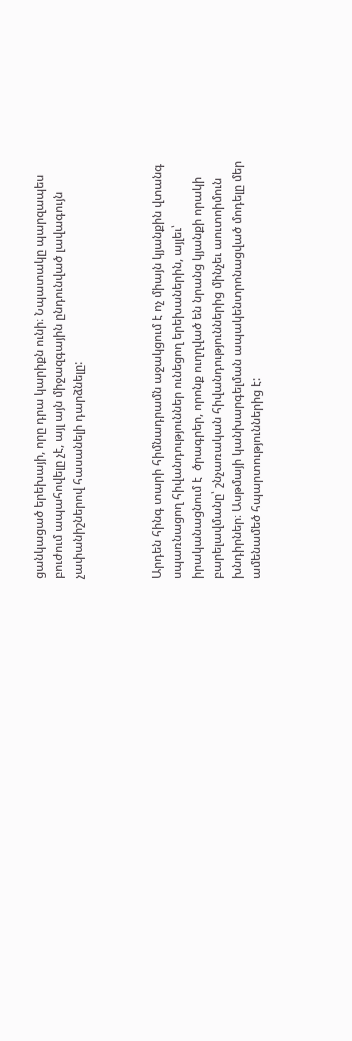ցանկացած երեխայի, որը դրա կարիքն ունի։ Նպատակը պարզապես բուժում ապահովելը չէ, այլ այն միջազգային ընդունված լավագույն չափանիշներով հասանելի դարձնելը:



Արդեն հինգ տարի հիմնադրամն աջակցում է ոչ միայն կյանքին վտանգ սպառնացող հիվանդություններ ունեցող երեխաներին, այլեւ՝ իրականացնում է  ծրագրեր, որոնք ուղղված են նրանց կյանքի որակի բարելավմանը՝ շնչառական հիվանդություններից մինչեւ աուտոիմուն խնդիրներ։ Ասթմայի կանխարգելման ապակենտրոնացված մոդելը մեր ամենամեծ հպարտություններից է: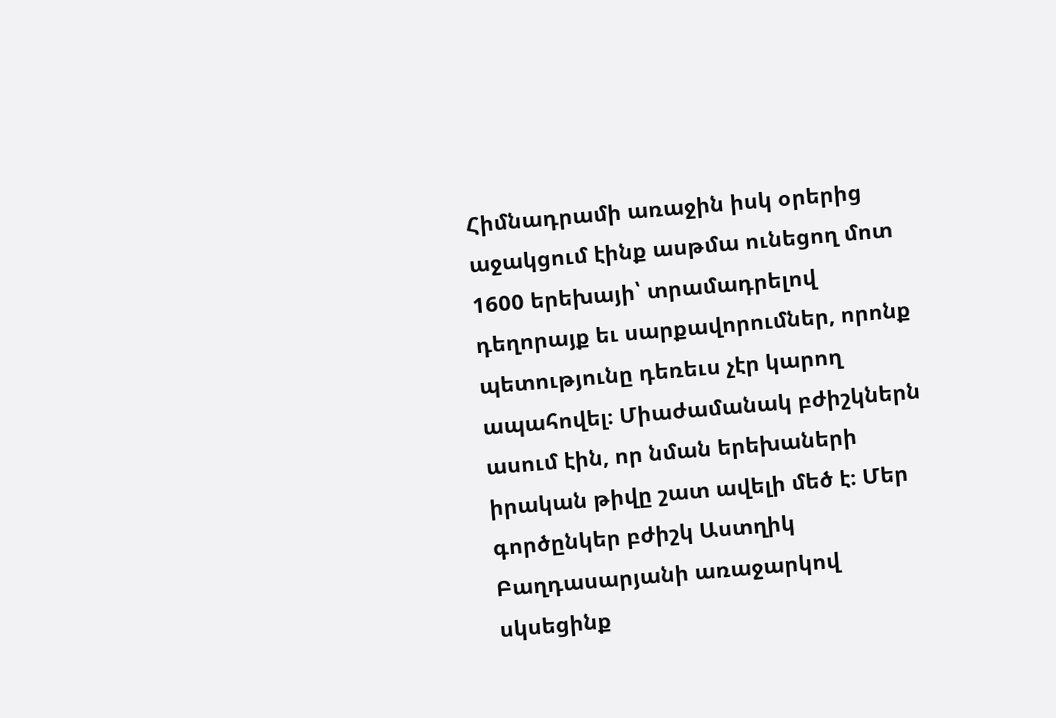Հիմնադրամի առաջին իսկ օրերից աջակցում էինք ասթմա ունեցող մոտ 1600 երեխայի՝ տրամադրելով դեղորայք եւ սարքավորումներ, որոնք պետությունը դեռեւս չէր կարող ապահովել։ Միաժամանակ բժիշկներն ասում էին, որ նման երեխաների իրական թիվը շատ ավելի մեծ է։ Մեր գործընկեր բժիշկ Աստղիկ Բաղդասարյանի առաջարկով սկսեցինք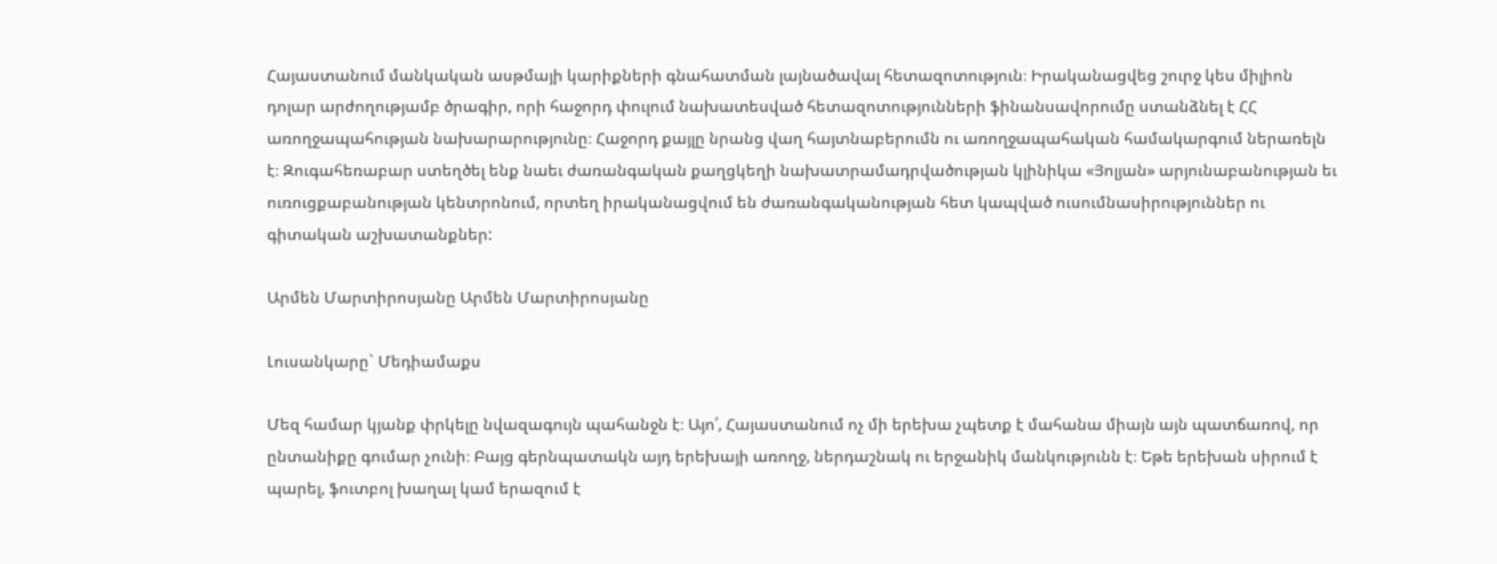Հայաստանում մանկական ասթմայի կարիքների գնահատման լայնածավալ հետազոտություն։ Իրականացվեց շուրջ կես միլիոն դոլար արժողությամբ ծրագիր, որի հաջորդ փուլում նախատեսված հետազոտությունների ֆինանսավորումը ստանձնել է ՀՀ առողջապահության նախարարությունը։ Հաջորդ քայլը նրանց վաղ հայտնաբերումն ու առողջապահական համակարգում ներառելն է։ Զուգահեռաբար ստեղծել ենք նաեւ ժառանգական քաղցկեղի նախատրամադրվածության կլինիկա «Յոլյան» արյունաբանության եւ ուռուցքաբանության կենտրոնում, որտեղ իրականացվում են ժառանգականության հետ կապված ուսումնասիրություններ ու գիտական աշխատանքներ:

Արմեն Մարտիրոսյանը Արմեն Մարտիրոսյանը

Լուսանկարը` Մեդիամաքս

Մեզ համար կյանք փրկելը նվազագույն պահանջն է։ Այո՛, Հայաստանում ոչ մի երեխա չպետք է մահանա միայն այն պատճառով, որ ընտանիքը գումար չունի։ Բայց գերնպատակն այդ երեխայի առողջ, ներդաշնակ ու երջանիկ մանկությունն է։ Եթե երեխան սիրում է պարել, ֆուտբոլ խաղալ կամ երազում է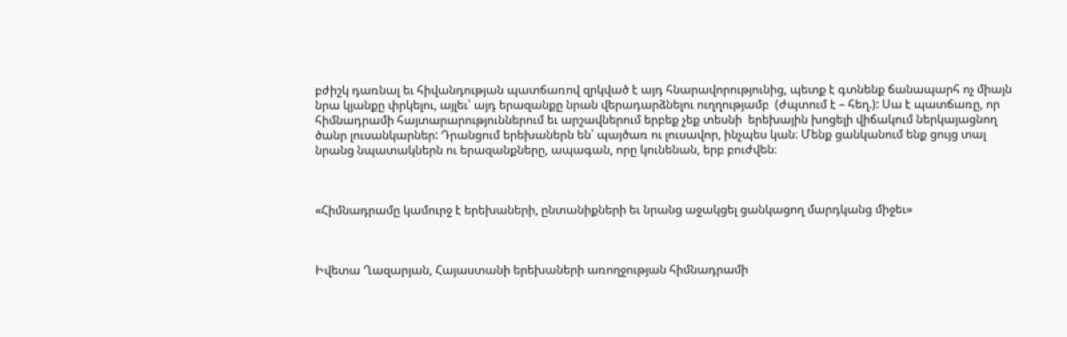բժիշկ դառնալ եւ հիվանդության պատճառով զրկված է այդ հնարավորությունից, պետք է գտնենք ճանապարհ ոչ միայն նրա կյանքը փրկելու, այլեւ՝ այդ երազանքը նրան վերադարձնելու ուղղությամբ  (ժպտում է – հեղ.): Սա է պատճառը, որ հիմնադրամի հայտարարություններում եւ արշավներում երբեք չեք տեսնի  երեխային խոցելի վիճակում ներկայացնող ծանր լուսանկարներ: Դրանցում երեխաներն են՝ պայծառ ու լուսավոր, ինչպես կան։ Մենք ցանկանում ենք ցույց տալ նրանց նպատակներն ու երազանքները, ապագան, որը կունենան, երբ բուժվեն։



«Հիմնադրամը կամուրջ է երեխաների, ընտանիքների եւ նրանց աջակցել ցանկացող մարդկանց միջեւ»



Իվետա Ղազարյան, Հայաստանի երեխաների առողջության հիմնադրամի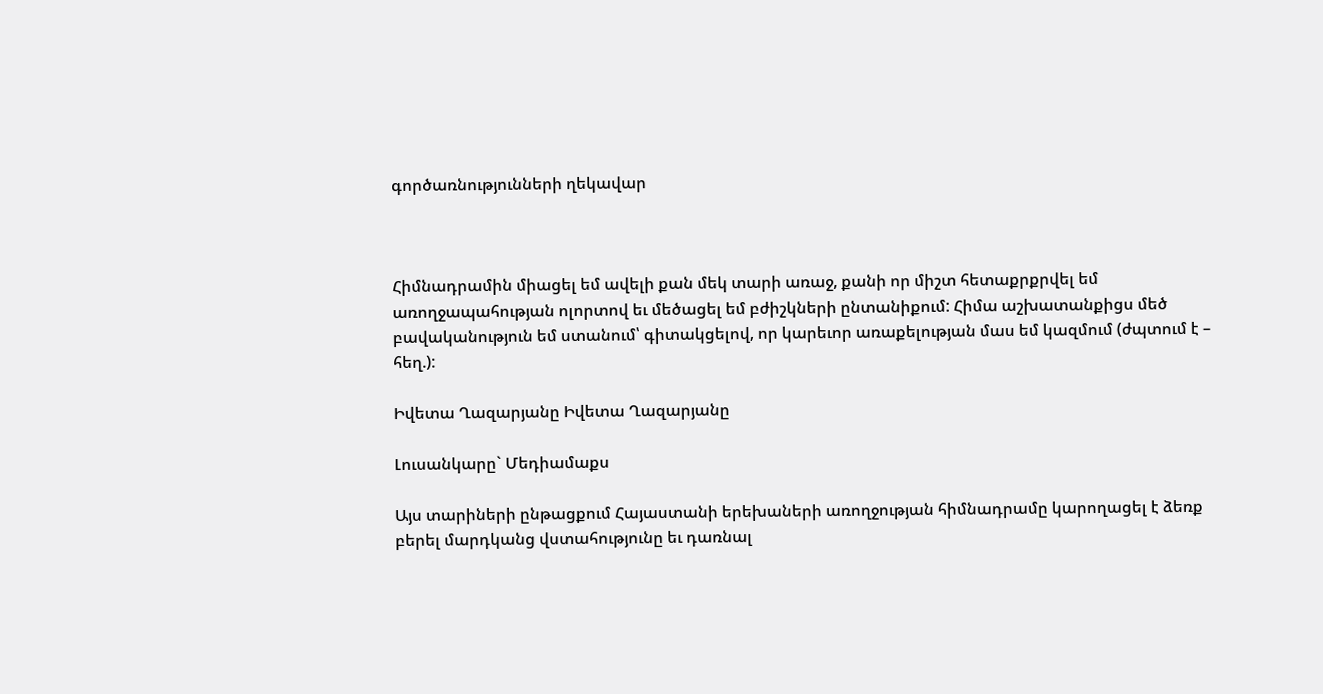գործառնությունների ղեկավար



Հիմնադրամին միացել եմ ավելի քան մեկ տարի առաջ, քանի որ միշտ հետաքրքրվել եմ առողջապահության ոլորտով եւ մեծացել եմ բժիշկների ընտանիքում: Հիմա աշխատանքիցս մեծ բավականություն եմ ստանում՝ գիտակցելով, որ կարեւոր առաքելության մաս եմ կազմում (ժպտում է – հեղ.):

Իվետա Ղազարյանը Իվետա Ղազարյանը

Լուսանկարը` Մեդիամաքս

Այս տարիների ընթացքում Հայաստանի երեխաների առողջության հիմնադրամը կարողացել է ձեռք բերել մարդկանց վստահությունը եւ դառնալ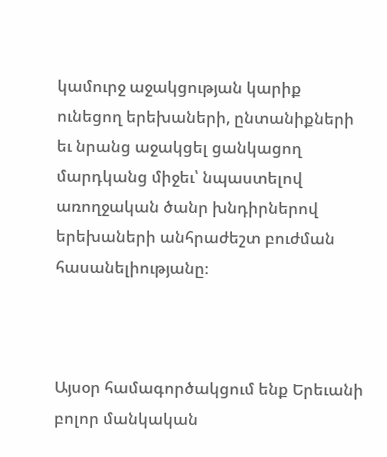կամուրջ աջակցության կարիք ունեցող երեխաների, ընտանիքների եւ նրանց աջակցել ցանկացող մարդկանց միջեւ՝ նպաստելով առողջական ծանր խնդիրներով երեխաների անհրաժեշտ բուժման հասանելիությանը։



Այսօր համագործակցում ենք Երեւանի բոլոր մանկական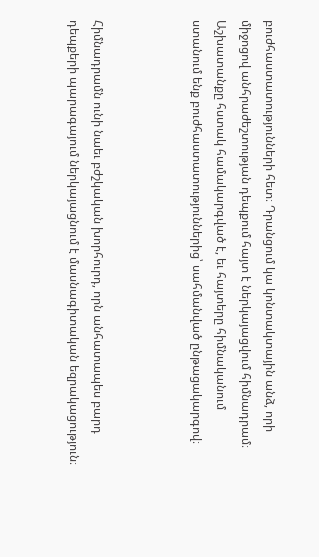բուժհաստատությունների հետ։ Դրանցում կա կոնտակտային անձ, որի միջոցով անհրաժեշտության դեպքում հայտ է ներկայացվում հիմնադրամ։ Աշխատանքը հստակ համակարգված է, եւ հայտերը հիմնականում ստանում ենք բուժհաստատություններից՝ սահմանված ընթացակարգով։



Հիմնադրամն ունի նաեւ բժշկական խորհուրդ, որն անհատապես բարդ դեպքերի պարագայում ներկայացնում է մասնագիտական եզրակացություն։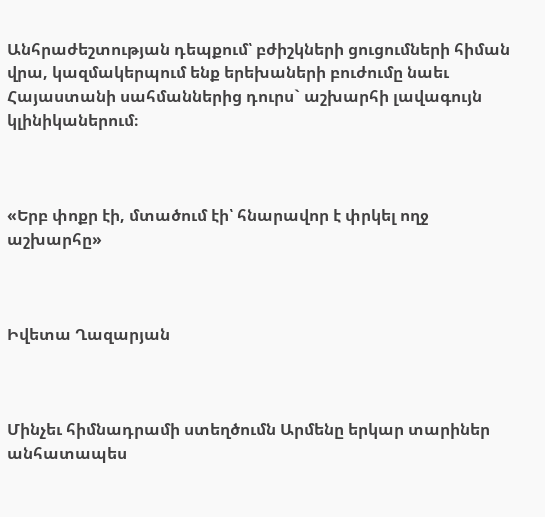Անհրաժեշտության դեպքում՝ բժիշկների ցուցումների հիման վրա, կազմակերպում ենք երեխաների բուժումը նաեւ Հայաստանի սահմաններից դուրս` աշխարհի լավագույն կլինիկաներում։



«Երբ փոքր էի, մտածում էի՝ հնարավոր է փրկել ողջ աշխարհը»



Իվետա Ղազարյան



Մինչեւ հիմնադրամի ստեղծումն Արմենը երկար տարիներ անհատապես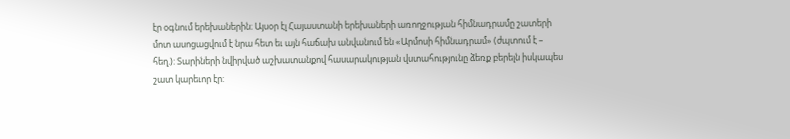էր օգնում երեխաներին։ Այսօր էլ Հայաստանի երեխաների առողջության հիմնադրամը շատերի մոտ ասոցացվում է նրա հետ եւ այն հաճախ անվանում են «Արմոսի հիմնադրամ» (ժպտում է – հեղ.): Տարիների նվիրված աշխատանքով հասարակության վստահությունը ձեռք բերելն իսկապես շատ կարեւոր էր: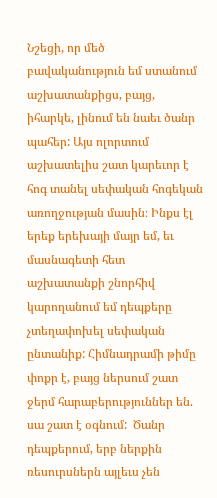Նշեցի, որ մեծ բավականություն եմ ստանում աշխատանքիցս, բայց, իհարկե, լինում են նաեւ ծանր պահեր: Այս ոլորտում աշխատելիս շատ կարեւոր է հոգ տանել սեփական հոգեկան առողջության մասին։ Ինքս էլ երեք երեխայի մայր եմ, եւ մասնագետի հետ աշխատանքի շնորհիվ կարողանում եմ դեպքերը չտեղափոխել սեփական ընտանիք: Հիմնադրամի թիմը փոքր է, բայց ներսում շատ ջերմ հարաբերություններ են. սա շատ է օգնում:  Ծանր դեպքերում, երբ ներքին ռեսուրսներն այլեւս չեն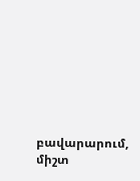բավարարում, միշտ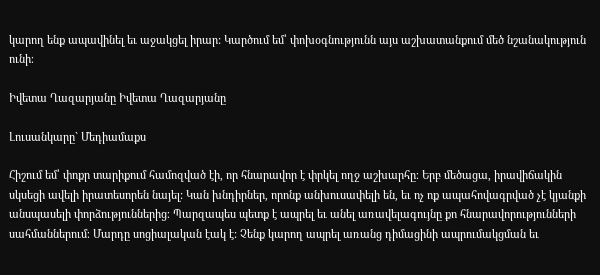կարող ենք ապավինել եւ աջակցել իրար: Կարծում եմ՝ փոխօգնությունն այս աշխատանքում մեծ նշանակություն ունի։

Իվետա Ղազարյանը Իվետա Ղազարյանը

Լուսանկարը` Մեդիամաքս

Հիշում եմ՝ փոքր տարիքում համոզված էի, որ հնարավոր է փրկել ողջ աշխարհը։ Երբ մեծացա, իրավիճակին սկսեցի ավելի իրատեսորեն նայել: Կան խնդիրներ, որոնք անխուսափելի են, եւ ոչ ոք ապահովագրված չէ կյանքի անսպասելի փորձություններից։ Պարզապես պետք է ապրել եւ անել առավելագույնը քո հնարավորությունների սահմաններում։ Մարդը սոցիալական էակ է: Չենք կարող ապրել առանց դիմացինի ապրումակցման եւ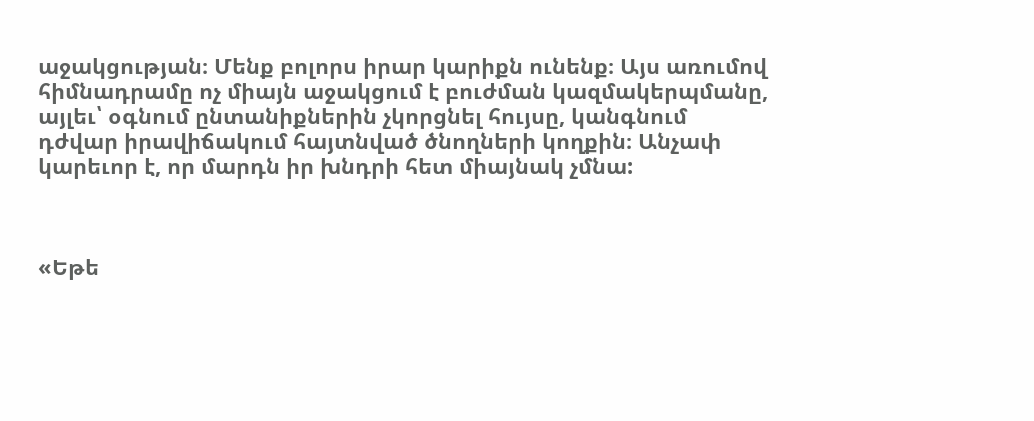աջակցության։ Մենք բոլորս իրար կարիքն ունենք։ Այս առումով հիմնադրամը ոչ միայն աջակցում է բուժման կազմակերպմանը, այլեւ՝ օգնում ընտանիքներին չկորցնել հույսը, կանգնում դժվար իրավիճակում հայտնված ծնողների կողքին։ Անչափ կարեւոր է, որ մարդն իր խնդրի հետ միայնակ չմնա:



«Եթե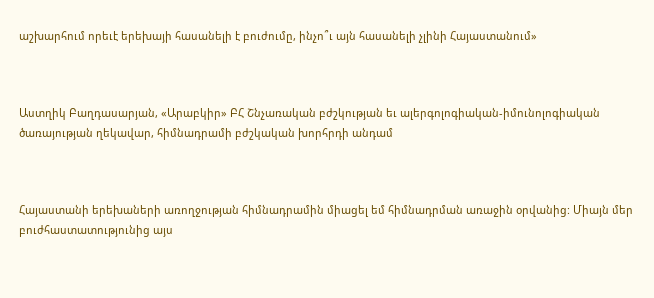աշխարհում որեւէ երեխայի հասանելի է բուժումը, ինչո՞ւ այն հասանելի չլինի Հայաստանում»



Աստղիկ Բաղդասարյան, «Արաբկիր» ԲՀ Շնչառական բժշկության եւ ալերգոլոգիական-իմունոլոգիական ծառայության ղեկավար, հիմնադրամի բժշկական խորհրդի անդամ



Հայաստանի երեխաների առողջության հիմնադրամին միացել եմ հիմնադրման առաջին օրվանից: Միայն մեր բուժհաստատությունից այս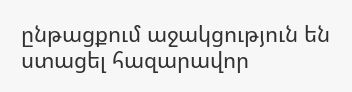ընթացքում աջակցություն են ստացել հազարավոր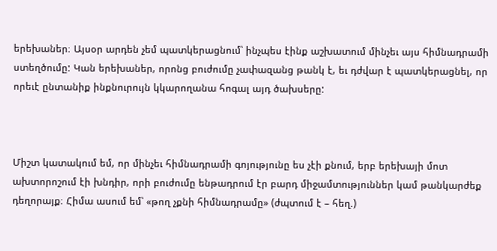երեխաներ։ Այսօր արդեն չեմ պատկերացնում՝ ինչպես էինք աշխատում մինչեւ այս հիմնադրամի ստեղծումը: Կան երեխաներ, որոնց բուժումը չափազանց թանկ է, եւ դժվար է պատկերացնել, որ որեւէ ընտանիք ինքնուրույն կկարողանա հոգալ այդ ծախսերը:



Միշտ կատակում եմ, որ մինչեւ հիմնադրամի գոյությունը ես չէի քնում, երբ երեխայի մոտ ախտորոշում էի խնդիր, որի բուժումը ենթադրում էր բարդ միջամտություններ կամ թանկարժեք դեղորայք։ Հիմա ասում եմ՝ «թող չքնի հիմնադրամը» (ժպտում է – հեղ.)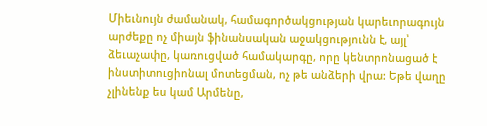Միեւնույն ժամանակ, համագործակցության կարեւորագույն արժեքը ոչ միայն ֆինանսական աջակցությունն է, այլ՝ ձեւաչափը, կառուցված համակարգը, որը կենտրոնացած է ինստիտուցիոնալ մոտեցման, ոչ թե անձերի վրա: Եթե վաղը չլինենք ես կամ Արմենը,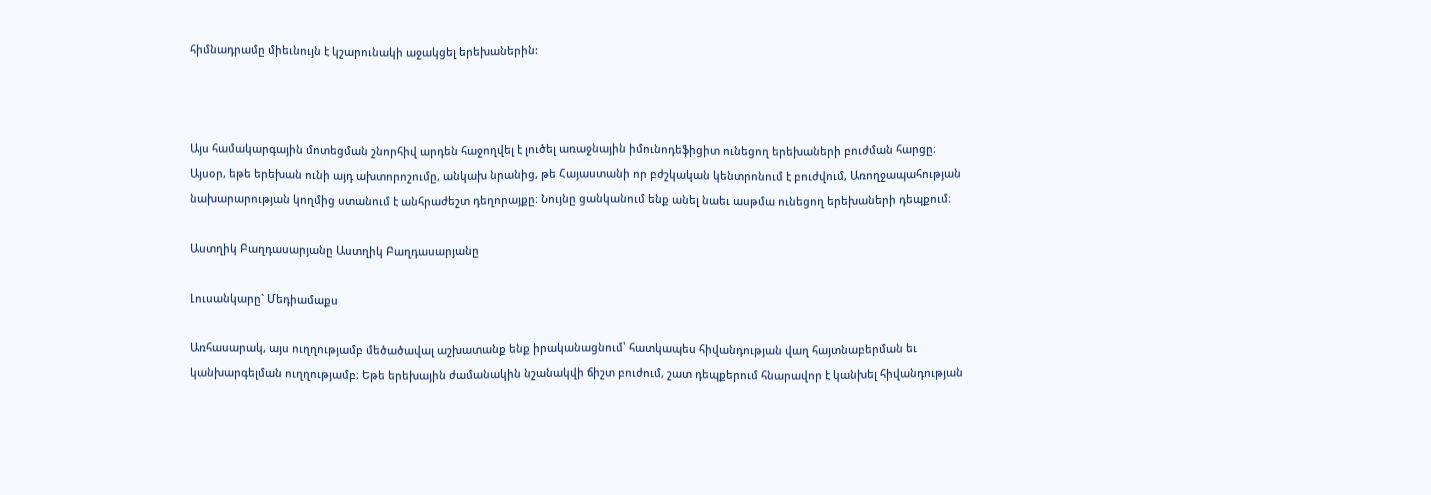հիմնադրամը միեւնույն է կշարունակի աջակցել երեխաներին:



Այս համակարգային մոտեցման շնորհիվ արդեն հաջողվել է լուծել առաջնային իմունոդեֆիցիտ ունեցող երեխաների բուժման հարցը։ Այսօր, եթե երեխան ունի այդ ախտորոշումը, անկախ նրանից, թե Հայաստանի որ բժշկական կենտրոնում է բուժվում, Առողջապահության նախարարության կողմից ստանում է անհրաժեշտ դեղորայքը։ Նույնը ցանկանում ենք անել նաեւ ասթմա ունեցող երեխաների դեպքում։

Աստղիկ Բաղդասարյանը Աստղիկ Բաղդասարյանը

Լուսանկարը` Մեդիամաքս

Առհասարակ, այս ուղղությամբ մեծածավալ աշխատանք ենք իրականացնում՝ հատկապես հիվանդության վաղ հայտնաբերման եւ կանխարգելման ուղղությամբ։ Եթե երեխային ժամանակին նշանակվի ճիշտ բուժում, շատ դեպքերում հնարավոր է կանխել հիվանդության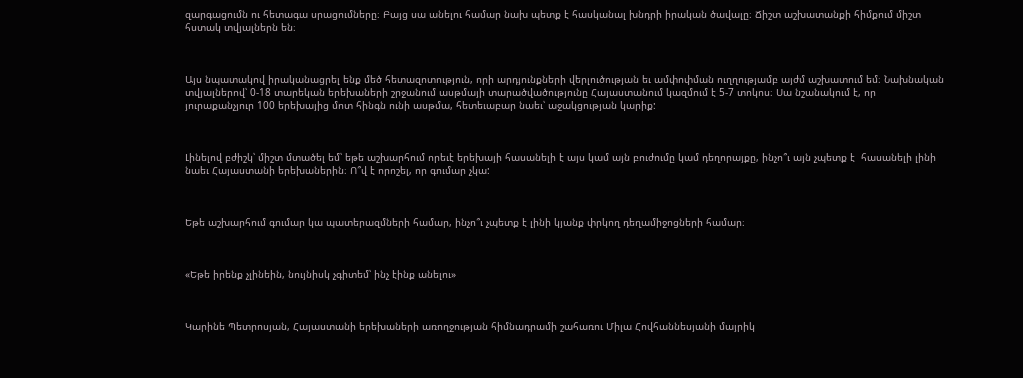զարգացումն ու հետագա սրացումները։ Բայց սա անելու համար նախ պետք է հասկանալ խնդրի իրական ծավալը։ Ճիշտ աշխատանքի հիմքում միշտ հստակ տվյալներն են։



Այս նպատակով իրականացրել ենք մեծ հետազոտություն, որի արդյունքների վերլուծության եւ ամփոփման ուղղությամբ այժմ աշխատում եմ։ Նախնական տվյալներով՝ 0-18 տարեկան երեխաների շրջանում ասթմայի տարածվածությունը Հայաստանում կազմում է 5-7 տոկոս։ Սա նշանակում է, որ յուրաքանչյուր 100 երեխայից մոտ հինգն ունի ասթմա, հետեւաբար նաեւ՝ աջակցության կարիք:



Լինելով բժիշկ՝ միշտ մտածել եմ՝ եթե աշխարհում որեւէ երեխայի հասանելի է այս կամ այն բուժումը կամ դեղորայքը, ինչո՞ւ այն չպետք է  հասանելի լինի նաեւ Հայաստանի երեխաներին։ Ո՞վ է որոշել, որ գումար չկա:



Եթե աշխարհում գումար կա պատերազմների համար, ինչո՞ւ չպետք է լինի կյանք փրկող դեղամիջոցների համար։



«Եթե իրենք չլինեին, նույնիսկ չգիտեմ՝ ինչ էինք անելու»



Կարինե Պետրոսյան, Հայաստանի երեխաների առողջության հիմնադրամի շահառու Միլա Հովհաննեսյանի մայրիկ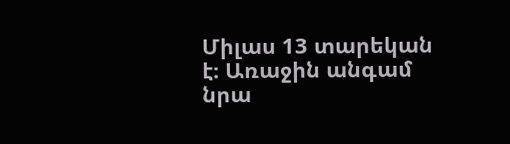Միլաս 13 տարեկան է։ Առաջին անգամ նրա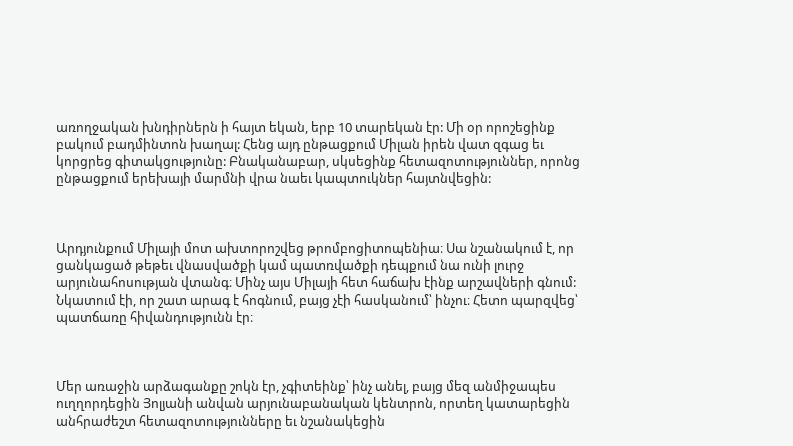առողջական խնդիրներն ի հայտ եկան, երբ 10 տարեկան էր: Մի օր որոշեցինք բակում բադմինտոն խաղալ: Հենց այդ ընթացքում Միլան իրեն վատ զգաց եւ կորցրեց գիտակցությունը: Բնականաբար, սկսեցինք հետազոտություններ, որոնց ընթացքում երեխայի մարմնի վրա նաեւ կապտուկներ հայտնվեցին:



Արդյունքում Միլայի մոտ ախտորոշվեց թրոմբոցիտոպենիա։ Սա նշանակում է, որ ցանկացած թեթեւ վնասվածքի կամ պատռվածքի դեպքում նա ունի լուրջ արյունահոսության վտանգ։ Մինչ այս Միլայի հետ հաճախ էինք արշավների գնում: Նկատում էի, որ շատ արագ է հոգնում, բայց չէի հասկանում՝ ինչու։ Հետո պարզվեց՝ պատճառը հիվանդությունն էր։



Մեր առաջին արձագանքը շոկն էր, չգիտեինք՝ ինչ անել, բայց մեզ անմիջապես ուղղորդեցին Յոլյանի անվան արյունաբանական կենտրոն, որտեղ կատարեցին անհրաժեշտ հետազոտությունները եւ նշանակեցին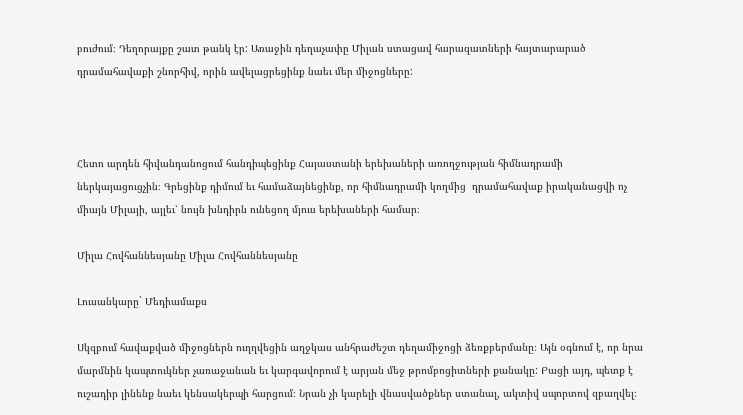բուժում։ Դեղորայքը շատ թանկ էր: Առաջին դեղաչափը Միլան ստացավ հարազատների հայտարարած դրամահավաքի շնորհիվ, որին ավելացրեցինք նաեւ մեր միջոցները:



Հետո արդեն հիվանդանոցում հանդիպեցինք Հայաստանի երեխաների առողջության հիմնադրամի ներկայացուցչին։ Գրեցինք դիմում եւ համաձայնեցինք, որ հիմնադրամի կողմից  դրամահավաք իրականացվի ոչ միայն Միլայի, այլեւ՝ նույն խնդիրն ունեցող մյուս երեխաների համար։

Միլա Հովհաննեսյանը Միլա Հովհաննեսյանը

Լուսանկարը` Մեդիամաքս

Սկզբում հավաքված միջոցներն ուղղվեցին աղջկաս անհրաժեշտ դեղամիջոցի ձեռքբերմանը։ Այն օգնում է, որ նրա մարմնին կապտուկներ չառաջանան եւ կարգավորում է արյան մեջ թրոմբոցիտների քանակը: Բացի այդ, պետք է ուշադիր լինենք նաեւ կենսակերպի հարցում։ Նրան չի կարելի վնասվածքներ ստանալ, ակտիվ սպորտով զբաղվել։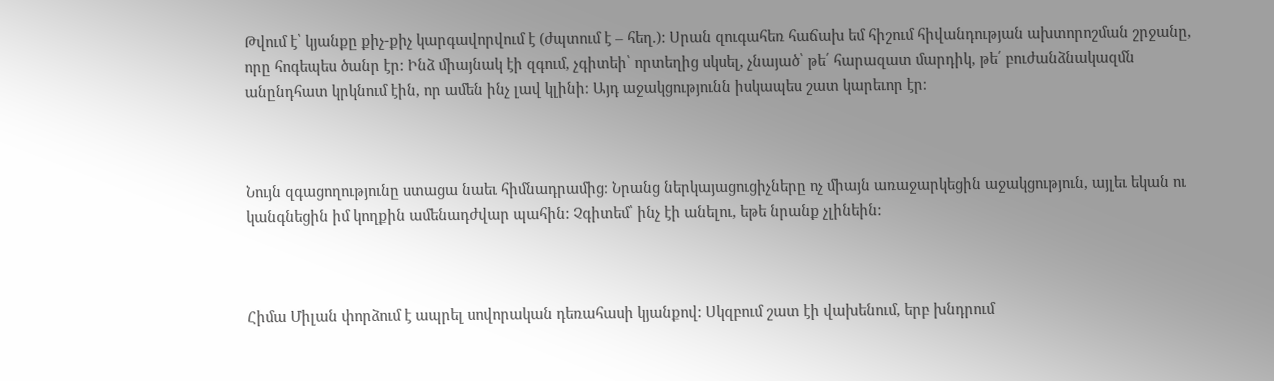Թվում է՝ կյանքը քիչ-քիչ կարգավորվում է (ժպտում է – հեղ.): Սրան զուգահեռ հաճախ եմ հիշում հիվանդության ախտորոշման շրջանը, որը հոգեպես ծանր էր: Ինձ միայնակ էի զգում, չգիտեի՝ որտեղից սկսել, չնայած՝ թե՛ հարազատ մարդիկ, թե՛ բուժանձնակազմն անընդհատ կրկնում էին, որ ամեն ինչ լավ կլինի։ Այդ աջակցությունն իսկապես շատ կարեւոր էր։



Նույն զգացողությունը ստացա նաեւ հիմնադրամից։ Նրանց ներկայացուցիչները ոչ միայն առաջարկեցին աջակցություն, այլեւ եկան ու կանգնեցին իմ կողքին ամենադժվար պահին: Չգիտեմ՝ ինչ էի անելու, եթե նրանք չլինեին:



Հիմա Միլան փորձում է ապրել սովորական դեռահասի կյանքով: Սկզբում շատ էի վախենում, երբ խնդրում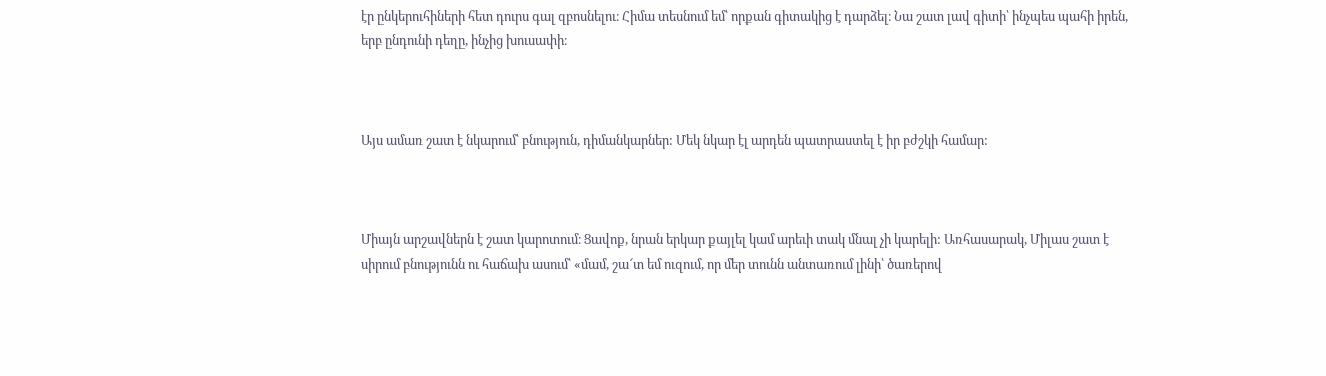էր ընկերուհիների հետ դուրս գալ զբոսնելու։ Հիմա տեսնում եմ՝ որքան գիտակից է դարձել։ Նա շատ լավ գիտի՝ ինչպես պահի իրեն, երբ ընդունի դեղը, ինչից խուսափի։



Այս ամառ շատ է նկարում՝ բնություն, դիմանկարներ: Մեկ նկար էլ արդեն պատրաստել է իր բժշկի համար:



Միայն արշավներն է շատ կարոտում։ Ցավոք, նրան երկար քայլել կամ արեւի տակ մնալ չի կարելի: Առհասարակ, Միլաս շատ է սիրում բնությունն ու հաճախ ասում՝ «մամ, շա՜տ եմ ուզում, որ մեր տունն անտառում լինի՝ ծառերով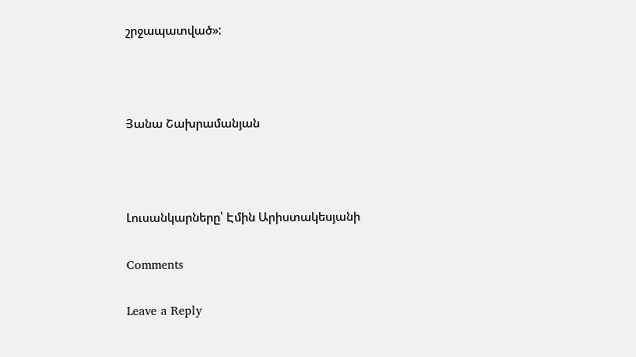շրջապատված»:



Յանա Շախրամանյան



Լուսանկարները՝ Էմին Արիստակեսյանի

Comments

Leave a Reply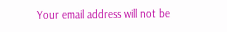Your email address will not be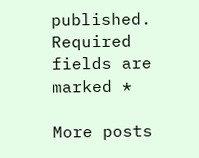published. Required fields are marked *

More posts